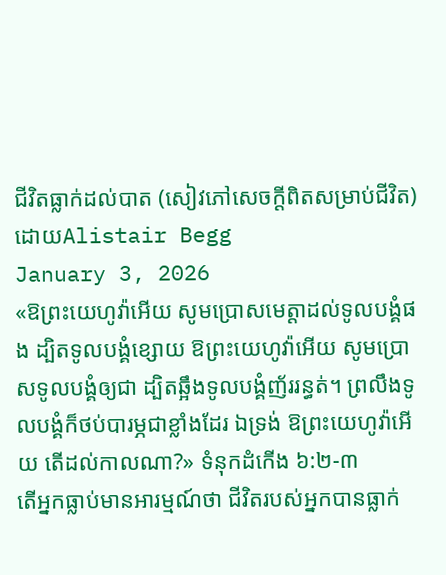ជីវិតធ្លាក់ដល់បាត (សៀវភៅសេចក្ដីពិតសម្រាប់ជីវិត)
ដោយAlistair Begg
January 3, 2026
«ឱព្រះយេហូវ៉ាអើយ សូមប្រោសមេត្តាដល់ទូលបង្គំផង ដ្បិតទូលបង្គំខ្សោយ ឱព្រះយេហូវ៉ាអើយ សូមប្រោសទូលបង្គំឲ្យជា ដ្បិតឆ្អឹងទូលបង្គំញ័ររន្ធត់។ ព្រលឹងទូលបង្គំក៏ថប់បារម្ភជាខ្លាំងដែរ ឯទ្រង់ ឱព្រះយេហូវ៉ាអើយ តើដល់កាលណា?» ទំនុកដំកើង ៦:២-៣
តើអ្នកធ្លាប់មានអារម្មណ៍ថា ជីវិតរបស់អ្នកបានធ្លាក់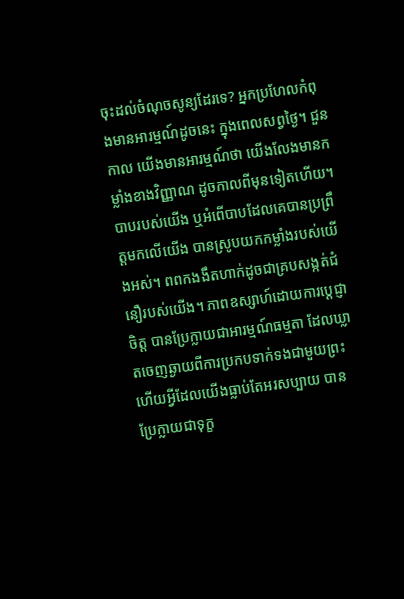ចុះដល់ចំណុចសូន្យដែរទេ? អ្នកប្រហែលកំពុងមានអារម្មណ៍ដូចនេះ ក្នុងពេលសព្វថ្ងៃ។ ជួនកាល យើងមានអារម្មណ៍ថា យើងលែងមានកម្លាំងខាងវិញ្ញាណ ដូចកាលពីមុនទៀតហើយ។ បាបរបស់យើង ឬអំពើបាបដែលគេបានប្រព្រឹត្តមកលើយើង បានស្រូបយកកម្លាំងរបស់យើងអស់។ ពពកងងឹតហាក់ដូចជាគ្របសង្កត់ជំនឿរបស់យើង។ ភាពឧស្សាហ៍ដោយការប្ដេជ្ញាចិត្ត បានប្រែក្លាយជាអារម្មណ៍ធម្មតា ដែលឃ្លាតចេញឆ្ងាយពីការប្រកបទាក់ទងជាមួយព្រះ ហើយអ្វីដែលយើងធ្លាប់តែអរសប្បាយ បានប្រែក្លាយជាទុក្ខ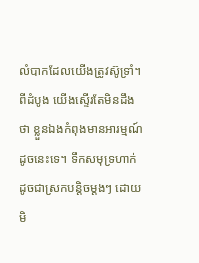លំបាកដែលយើងត្រូវស៊ូទ្រាំ។ ពីដំបូង យើងស្ទើរតែមិនដឹងថា ខ្លួនឯងកំពុងមានអារម្មណ៍ដូចនេះទេ។ ទឹកសមុទ្រហាក់ដូចជាស្រកបន្តិចម្តងៗ ដោយមិ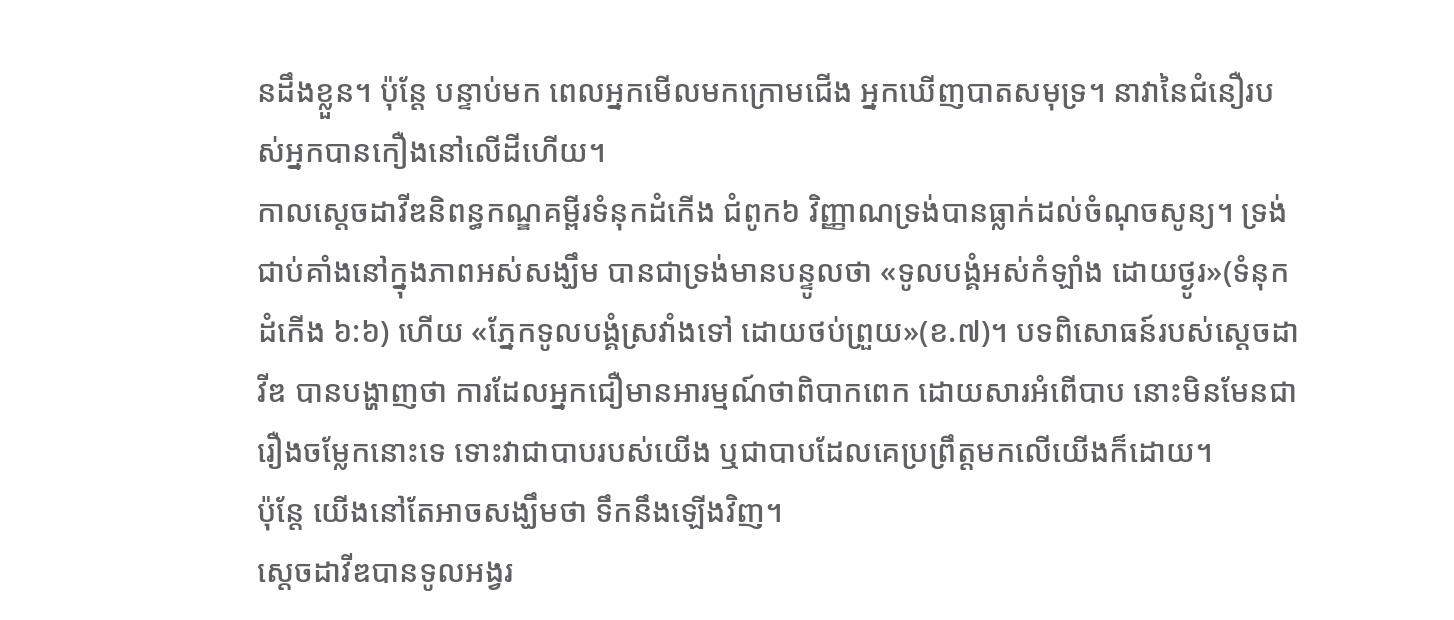នដឹងខ្លួន។ ប៉ុន្តែ បន្ទាប់មក ពេលអ្នកមើលមកក្រោមជើង អ្នកឃើញបាតសមុទ្រ។ នាវានៃជំនឿរបស់អ្នកបានកឿងនៅលើដីហើយ។
កាលស្តេចដាវីឌនិពន្ធកណ្ឌគម្ពីរទំនុកដំកើង ជំពូក៦ វិញ្ញាណទ្រង់បានធ្លាក់ដល់ចំណុចសូន្យ។ ទ្រង់ជាប់គាំងនៅក្នុងភាពអស់សង្ឃឹម បានជាទ្រង់មានបន្ទូលថា «ទូលបង្គំអស់កំឡាំង ដោយថ្ងូរ»(ទំនុកដំកើង ៦:៦) ហើយ «ភ្នែកទូលបង្គំស្រវាំងទៅ ដោយថប់ព្រួយ»(ខ.៧)។ បទពិសោធន៍របស់ស្តេចដាវីឌ បានបង្ហាញថា ការដែលអ្នកជឿមានអារម្មណ៍ថាពិបាកពេក ដោយសារអំពើបាប នោះមិនមែនជារឿងចម្លែកនោះទេ ទោះវាជាបាបរបស់យើង ឬជាបាបដែលគេប្រព្រឹត្តមកលើយើងក៏ដោយ។
ប៉ុន្តែ យើងនៅតែអាចសង្ឃឹមថា ទឹកនឹងឡើងវិញ។
ស្តេចដាវីឌបានទូលអង្វរ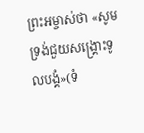ព្រះអម្ចាស់ថា «សូមទ្រង់ជួយសង្គ្រោះទូលបង្គំ»(ទំ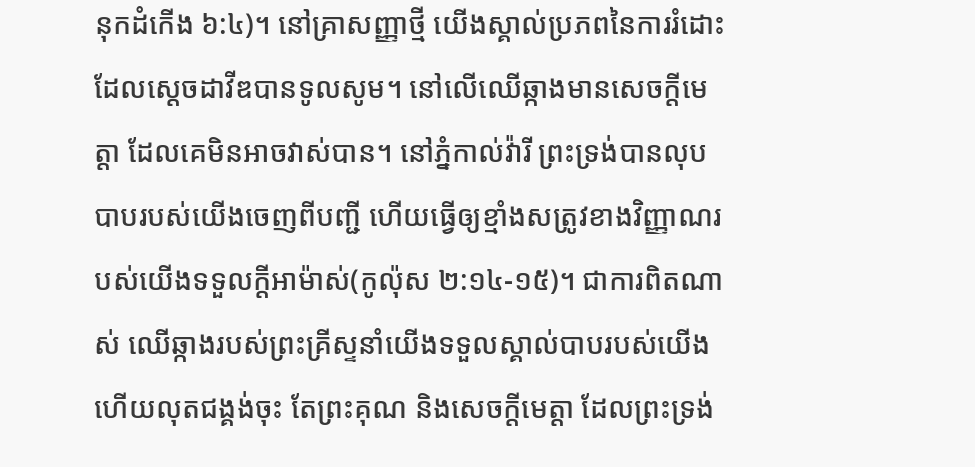នុកដំកើង ៦:៤)។ នៅគ្រាសញ្ញាថ្មី យើងស្គាល់ប្រភពនៃការរំដោះ ដែលស្តេចដាវីឌបានទូលសូម។ នៅលើឈើឆ្កាងមានសេចក្តីមេត្តា ដែលគេមិនអាចវាស់បាន។ នៅភ្នំកាល់វ៉ារី ព្រះទ្រង់បានលុបបាបរបស់យើងចេញពីបញ្ជី ហើយធ្វើឲ្យខ្មាំងសត្រូវខាងវិញ្ញាណរបស់យើងទទួលក្តីអាម៉ាស់(កូល៉ុស ២:១៤-១៥)។ ជាការពិតណាស់ ឈើឆ្កាងរបស់ព្រះគ្រីស្ទនាំយើងទទួលស្គាល់បាបរបស់យើង ហើយលុតជង្គង់ចុះ តែព្រះគុណ និងសេចក្តីមេត្តា ដែលព្រះទ្រង់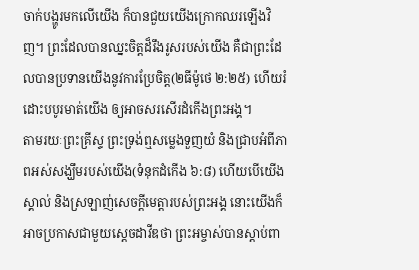ចាក់បង្ហូរមកលើយើង ក៏បានជួយយើងក្រោកឈរឡើងវិញ។ ព្រះដែលបានឈ្នះចិត្តដ៏រឹងរូសរបស់យើង គឺជាព្រះដែលបានប្រទានយើងនូវការប្រែចិត្ត(២ធីម៉ូថេ ២:២៥) ហើយរំដោះបបូរមាត់យើង ឲ្យអាចសរសើរដំកើងព្រះអង្គ។
តាមរយៈព្រះគ្រីស្ទ ព្រះទ្រង់ឮសម្លេងទួញយំ និងជ្រាបអំពីភាពអស់សង្ឃឹមរបស់យើង(ទំនុកដំកើង ៦:៨) ហើយបើយើងស្គាល់ និងស្រឡាញ់សេចក្តីមេត្តារបស់ព្រះអង្គ នោះយើងក៏អាចប្រកាសជាមួយស្តេចដាវីឌថា ព្រះអម្ចាស់បានស្ដាប់ពា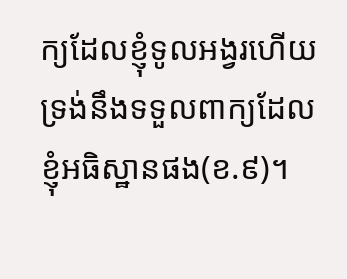ក្យដែលខ្ញុំទូលអង្វរហើយ ទ្រង់នឹងទទួលពាក្យដែលខ្ញុំអធិស្ឋានផង(ខ.៩)។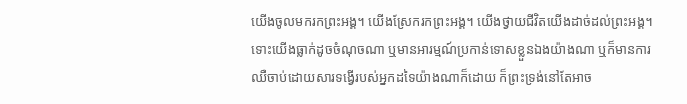យើងចូលមករកព្រះអង្គ។ យើងស្រែករកព្រះអង្គ។ យើងថ្វាយជីវិតយើងដាច់ដល់ព្រះអង្គ។ ទោះយើងធ្លាក់ដូចចំណុចណា ឬមានអារម្មណ៍ប្រកាន់ទោសខ្លួនឯងយ៉ាងណា ឬក៏មានការឈឺចាប់ដោយសារទង្វើរបស់អ្នកដទៃយ៉ាងណាក៏ដោយ ក៏ព្រះទ្រង់នៅតែអាច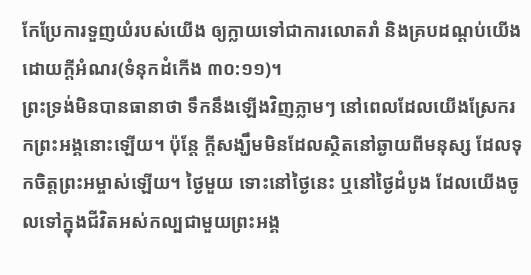កែប្រែការទួញយំរបស់យើង ឲ្យក្លាយទៅជាការលោតរាំ និងគ្របដណ្តប់យើងដោយក្តីអំណរ(ទំនុកដំកើង ៣០:១១)។
ព្រះទ្រង់មិនបានធានាថា ទឹកនឹងឡើងវិញភ្លាមៗ នៅពេលដែលយើងស្រែករកព្រះអង្គនោះឡើយ។ ប៉ុន្តែ ក្តីសង្ឃឹមមិនដែលស្ថិតនៅឆ្ងាយពីមនុស្ស ដែលទុកចិត្តព្រះអម្ចាស់ឡើយ។ ថ្ងៃមួយ ទោះនៅថ្ងៃនេះ ឬនៅថ្ងៃដំបូង ដែលយើងចូលទៅក្នុងជីវិតអស់កល្បជាមួយព្រះអង្គ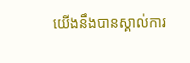យើងនឹងបានស្គាល់ការ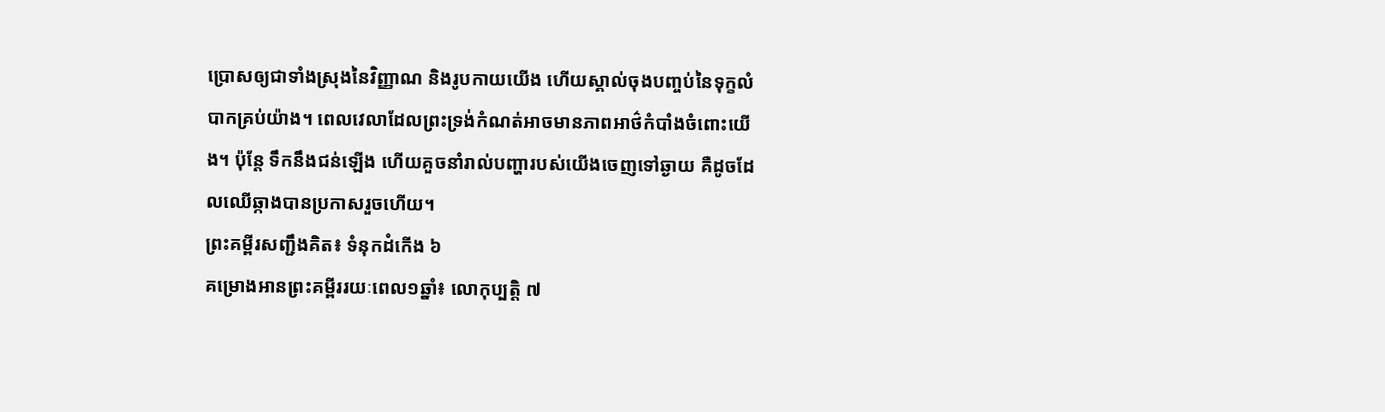ប្រោសឲ្យជាទាំងស្រុងនៃវិញ្ញាណ និងរូបកាយយើង ហើយស្គាល់ចុងបញ្ចប់នៃទុក្ខលំបាកគ្រប់យ៉ាង។ ពេលវេលាដែលព្រះទ្រង់កំណត់អាចមានភាពអាថ៌កំបាំងចំពោះយើង។ ប៉ុន្តែ ទឹកនឹងជន់ឡើង ហើយគួចនាំរាល់បញ្ហារបស់យើងចេញទៅឆ្ងាយ គឺដូចដែលឈើឆ្កាងបានប្រកាសរួចហើយ។
ព្រះគម្ពីរសញ្ជឹងគិត៖ ទំនុកដំកើង ៦
គម្រោងអានព្រះគម្ពីររយៈពេល១ឆ្នាំ៖ លោកុប្បត្ដិ ៧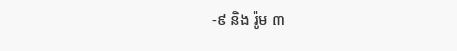-៩ និង រ៉ូម ៣